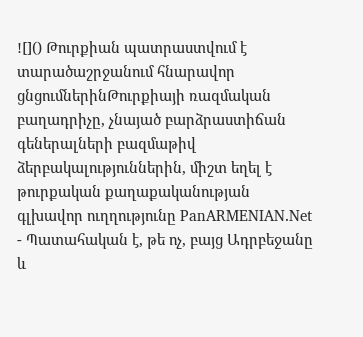![]() Թուրքիան պատրաստվում է տարածաշրջանում հնարավոր ցնցումներինԹուրքիայի ռազմական բաղադրիչը, չնայած բարձրաստիճան գեներալների բազմաթիվ ձերբակալություններին, միշտ եղել է թուրքական քաղաքականության գլխավոր ուղղությունը PanARMENIAN.Net - Պատահական է, թե ոչ, բայց Ադրբեջանը և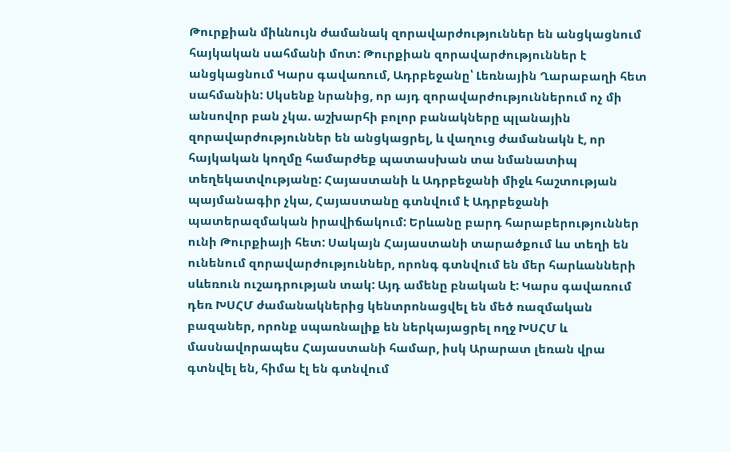Թուրքիան միևնույն ժամանակ զորավարժություններ են անցկացնում հայկական սահմանի մոտ: Թուրքիան զորավարժություններ է անցկացնում Կարս գավառում, Ադրբեջանը՝ Լեռնային Ղարաբաղի հետ սահմանին: Սկսենք նրանից, որ այդ զորավարժություններում ոչ մի անսովոր բան չկա. աշխարհի բոլոր բանակները պլանային զորավարժություններ են անցկացրել, և վաղուց ժամանակն է, որ հայկական կողմը համարժեք պատասխան տա նմանատիպ տեղեկատվությանը: Հայաստանի և Ադրբեջանի միջև հաշտության պայմանագիր չկա, Հայաստանը գտնվում է Ադրբեջանի պատերազմական իրավիճակում: Երևանը բարդ հարաբերություններ ունի Թուրքիայի հետ: Սակայն Հայաստանի տարածքում ևս տեղի են ունենում զորավարժություններ, որոնգ գտնվում են մեր հարևանների սևեռուն ուշադրության տակ: Այդ ամենը բնական է: Կարս գավառում դեռ ԽՍՀՄ ժամանակներից կենտրոնացվել են մեծ ռազմական բազաներ, որոնք սպառնալիք են ներկայացրել ողջ ԽՍՀՄ և մասնավորապես Հայաստանի համար, իսկ Արարատ լեռան վրա գտնվել են, հիմա էլ են գտնվում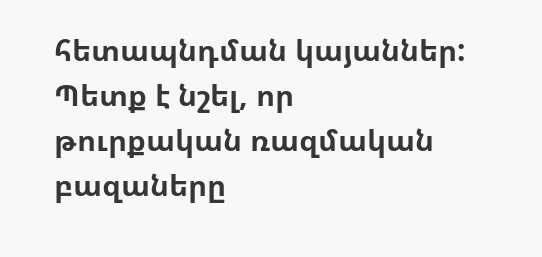հետապնդման կայաններ: Պետք է նշել, որ թուրքական ռազմական բազաները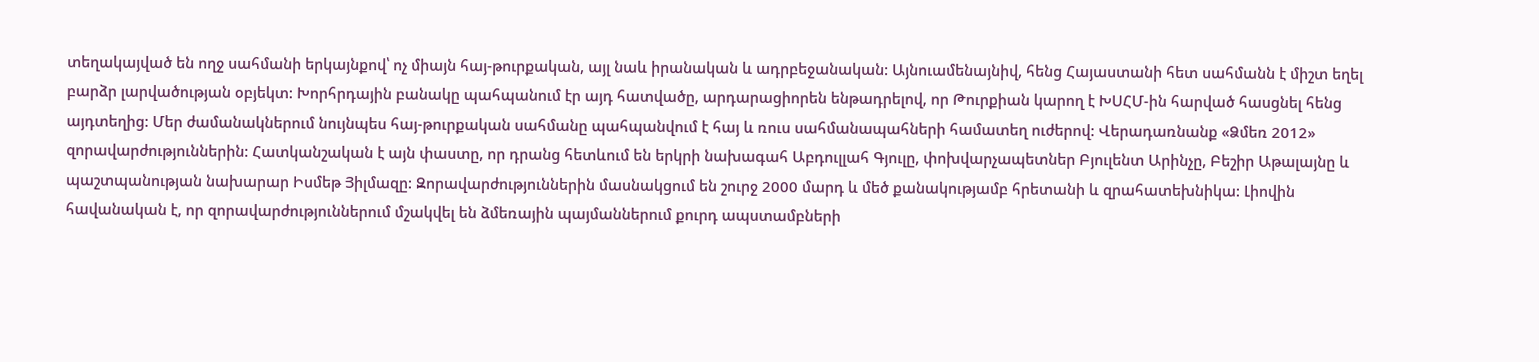տեղակայված են ողջ սահմանի երկայնքով՝ ոչ միայն հայ-թուրքական, այլ նաև իրանական և ադրբեջանական: Այնուամենայնիվ, հենց Հայաստանի հետ սահմանն է միշտ եղել բարձր լարվածության օբյեկտ: Խորհրդային բանակը պահպանում էր այդ հատվածը, արդարացիորեն ենթադրելով, որ Թուրքիան կարող է ԽՍՀՄ-ին հարված հասցնել հենց այդտեղից: Մեր ժամանակներում նույնպես հայ-թուրքական սահմանը պահպանվում է հայ և ռուս սահմանապահների համատեղ ուժերով: Վերադառնանք «Ձմեռ 2012» զորավարժություններին: Հատկանշական է այն փաստը, որ դրանց հետևում են երկրի նախագահ Աբդուլլահ Գյուլը, փոխվարչապետներ Բյուլենտ Արինչը, Բեշիր Աթալայնը և պաշտպանության նախարար Իսմեթ Յիլմազը: Զորավարժություններին մասնակցում են շուրջ 2000 մարդ և մեծ քանակությամբ հրետանի և զրահատեխնիկա: Լիովին հավանական է, որ զորավարժություններում մշակվել են ձմեռային պայմաններում քուրդ ապստամբների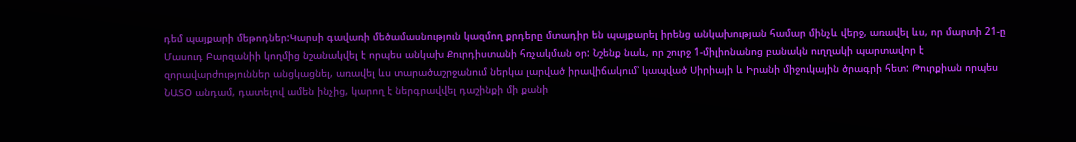դեմ պայքարի մեթոդներ:Կարսի գավառի մեծամասնություն կազմող քրդերը մտադիր են պայքարել իրենց անկախության համար մինչև վերջ, առավել ևս, որ մարտի 21-ը Մասուդ Բարզանիի կողմից նշանակվել է որպես անկախ Քուրդիստանի հռչակման օր: Նշենք նաև, որ շուրջ 1-միլիոնանոց բանակն ուղղակի պարտավոր է զորավարժություններ անցկացնել, առավել ևս տարածաշրջանում ներկա լարված իրավիճակում՝ կապված Սիրիայի և Իրանի միջուկային ծրագրի հետ: Թուրքիան որպես ՆԱՏՕ անդամ, դատելով ամեն ինչից, կարող է ներգրավվել դաշինքի մի քանի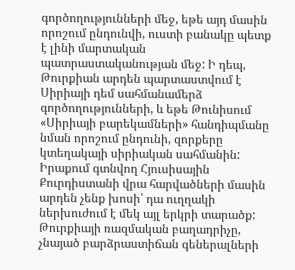գործողությունների մեջ, եթե այդ մասին որոշում ընդունվի, ուստի բանակը պետք է լինի մարտական պատրաստականության մեջ: Ի դեպ, Թուրքիան արդեն պարտաստվում է Սիրիայի դեմ սահմանամերձ գործողությունների, և եթե Թունիսում «Սիրիայի բարեկամների» հանդիպմանը նման որոշում ընդունի, զորքերը կտեղակայի սիրիական սահմանին: Իրաքում գտնվող Հյուսիսային Քուրդիստանի վրա հարվածների մասին արդեն չենք խոսի՝ դա ուղղակի ներխուժում է մեկ այլ երկրի տարածք: Թուրքիայի ռազմական բաղադրիչը, չնայած բարձրաստիճան գեներալների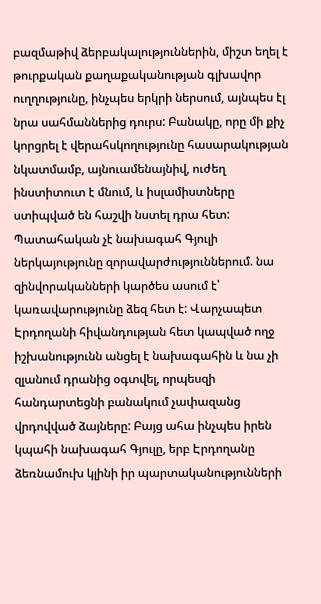բազմաթիվ ձերբակալություններին, միշտ եղել է թուրքական քաղաքականության գլխավոր ուղղությունը, ինչպես երկրի ներսում, այնպես էլ նրա սահմաններից դուրս: Բանակը, որը մի քիչ կորցրել է վերահսկողությունը հասարակության նկատմամբ, այնուամենայնիվ, ուժեղ ինստիտուտ է մնում, և իսլամիստները ստիպված են հաշվի նստել դրա հետ: Պատահական չէ նախագահ Գյուլի ներկայությունը զորավարժություններում. նա զինվորականների կարծես ասում է՝ կառավարությունը ձեզ հետ է: Վարչապետ Էրդողանի հիվանդության հետ կապված ողջ իշխանությունն անցել է նախագահին և նա չի զլանում դրանից օգտվել, որպեսզի հանդարտեցնի բանակում չափազանց վրդովված ձայները: Բայց ահա ինչպես իրեն կպահի նախագահ Գյուլը, երբ Էրդողանը ձեռնամուխ կլինի իր պարտականությունների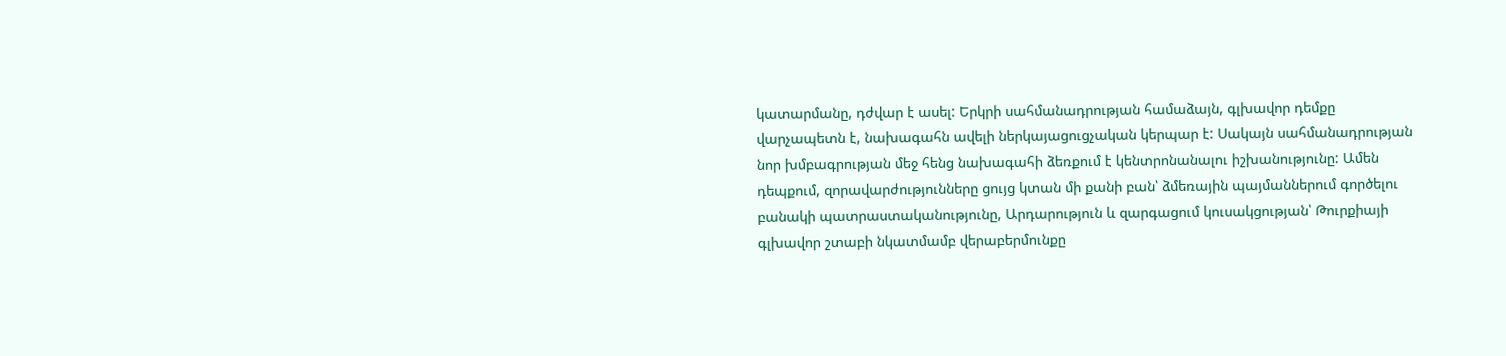կատարմանը, դժվար է ասել: Երկրի սահմանադրության համաձայն, գլխավոր դեմքը վարչապետն է, նախագահն ավելի ներկայացուցչական կերպար է: Սակայն սահմանադրության նոր խմբագրության մեջ հենց նախագահի ձեռքում է կենտրոնանալու իշխանությունը: Ամեն դեպքում, զորավարժությունները ցույց կտան մի քանի բան՝ ձմեռային պայմաններում գործելու բանակի պատրաստականությունը, Արդարություն և զարգացում կուսակցության՝ Թուրքիայի գլխավոր շտաբի նկատմամբ վերաբերմունքը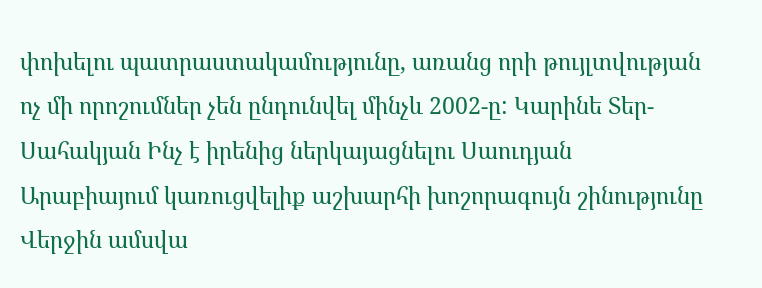փոխելու պատրաստակամությունը, առանց որի թույլտվության ոչ մի որոշումներ չեն ընդունվել մինչև 2002-ը: Կարինե Տեր-Սահակյան Ինչ է իրենից ներկայացնելու Սաուդյան Արաբիայում կառուցվելիք աշխարհի խոշորագույն շինությունը Վերջին ամսվա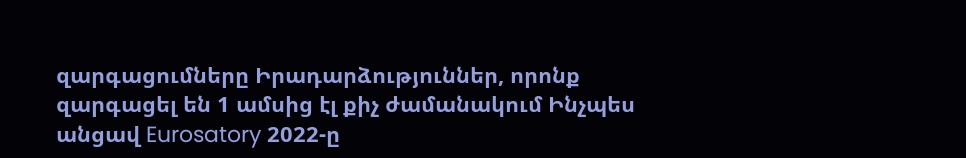զարգացումները Իրադարձություններ, որոնք զարգացել են 1 ամսից էլ քիչ ժամանակում Ինչպես անցավ Eurosatory 2022-ը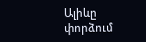Ալիևը փորձում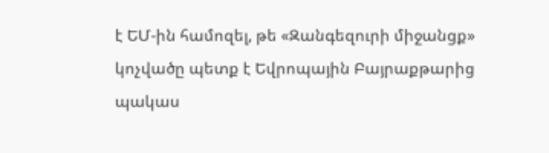է ԵՄ-ին համոզել, թե «Զանգեզուրի միջանցք» կոչվածը պետք է Եվրոպային Բայրաքթարից պակաս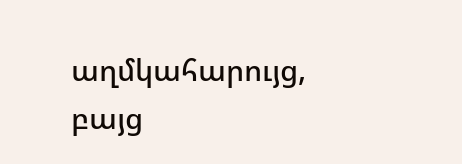աղմկահարույց, բայց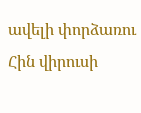ավելի փորձառու Հին վիրուսի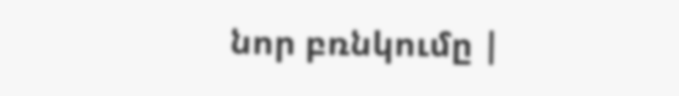նոր բռնկումը |